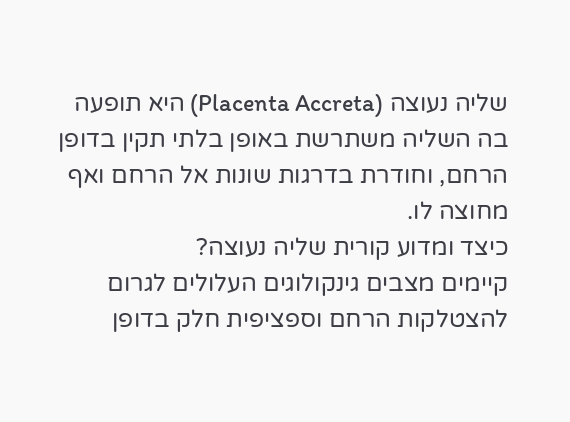שליה נעוצה (Placenta Accreta) היא תופעה בה השליה משתרשת באופן בלתי תקין בדופן הרחם, וחודרת בדרגות שונות אל הרחם ואף מחוצה לו.
כיצד ומדוע קורית שליה נעוצה?
קיימים מצבים גינקולוגים העלולים לגרום להצטלקות הרחם וספציפית חלק בדופן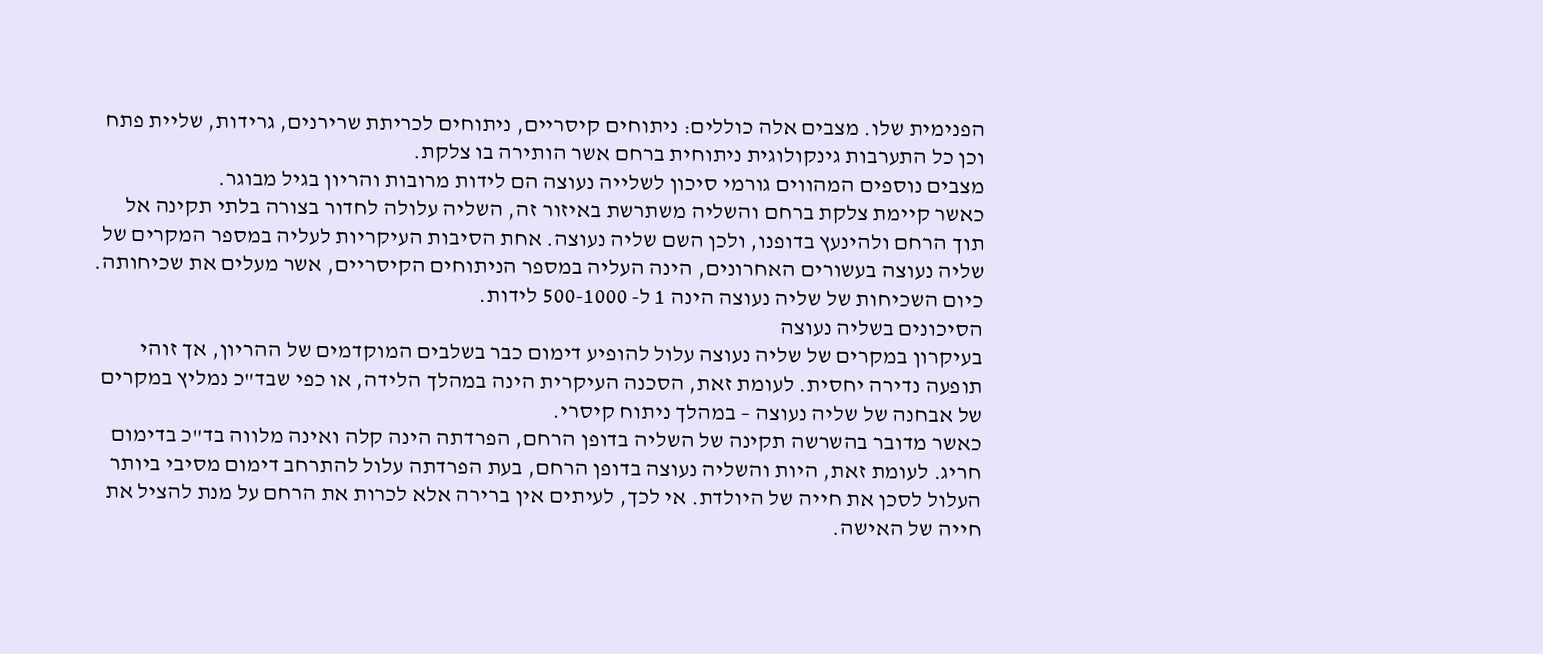הפנימית שלו. מצבים אלה כוללים: ניתוחים קיסריים, ניתוחים לכריתת שרירנים, גרידות, שליית פתח וכן כל התערבות גינקולוגית ניתוחית ברחם אשר הותירה בו צלקת.
מצבים נוספים המהווים גורמי סיכון לשלייה נעוצה הם לידות מרובות והריון בגיל מבוגר.
כאשר קיימת צלקת ברחם והשליה משתרשת באיזור זה, השליה עלולה לחדור בצורה בלתי תקינה אל תוך הרחם ולהינעץ בדופנו, ולכן השם שליה נעוצה. אחת הסיבות העיקריות לעליה במספר המקרים של שליה נעוצה בעשורים האחרונים, הינה העליה במספר הניתוחים הקיסריים, אשר מעלים את שכיחותה. כיום השכיחות של שליה נעוצה הינה 1 ל- 500-1000 לידות.
הסיכונים בשליה נעוצה
בעיקרון במקרים של שליה נעוצה עלול להופיע דימום כבר בשלבים המוקדמים של ההריון, אך זוהי תופעה נדירה יחסית. לעומת זאת, הסכנה העיקרית הינה במהלך הלידה, או כפי שבד"כ נמליץ במקרים של אבחנה של שליה נעוצה – במהלך ניתוח קיסרי.
כאשר מדובר בהשרשה תקינה של השליה בדופן הרחם, הפרדתה הינה קלה ואינה מלווה בד"כ בדימום חריג. לעומת זאת, היות והשליה נעוצה בדופן הרחם, בעת הפרדתה עלול להתרחב דימום מסיבי ביותר העלול לסכן את חייה של היולדת. אי לכך, לעיתים אין ברירה אלא לכרות את הרחם על מנת להציל את חייה של האישה.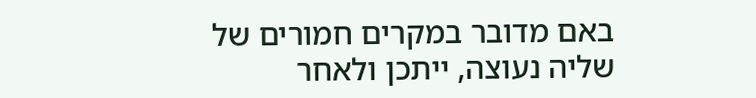באם מדובר במקרים חמורים של שליה נעוצה, ייתכן ולאחר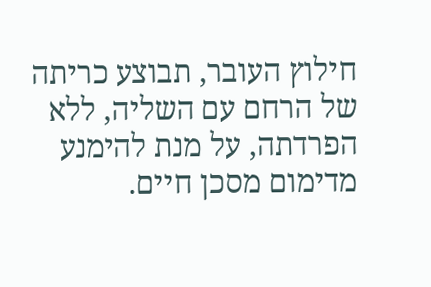חילוץ העובר, תבוצע כריתה של הרחם עם השליה, ללא הפרדתה, על מנת להימנע מדימום מסכן חיים.